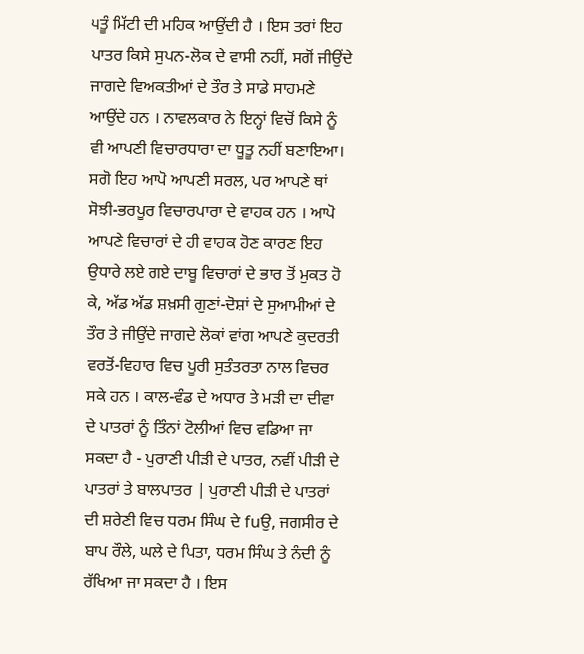੫ਤੂੰ ਮਿੱਟੀ ਦੀ ਮਹਿਕ ਆਉਂਦੀ ਹੈ । ਇਸ ਤਰਾਂ ਇਹ ਪਾਤਰ ਕਿਸੇ ਸੁਪਨ-ਲੋਕ ਦੇ ਵਾਸੀ ਨਹੀਂ, ਸਗੋਂ ਜੀਉਂਦੇ ਜਾਗਦੇ ਵਿਅਕਤੀਆਂ ਦੇ ਤੌਰ ਤੇ ਸਾਡੇ ਸਾਹਮਣੇ ਆਉਂਦੇ ਹਨ । ਨਾਵਲਕਾਰ ਨੇ ਇਨ੍ਹਾਂ ਵਿਚੋਂ ਕਿਸੇ ਨੂੰ ਵੀ ਆਪਣੀ ਵਿਚਾਰਧਾਰਾ ਦਾ ਧੂਤੂ ਨਹੀਂ ਬਣਾਇਆ। ਸਗੋ ਇਹ ਆਪੋ ਆਪਣੀ ਸਰਲ, ਪਰ ਆਪਣੇ ਥਾਂ ਸੋਝੀ-ਭਰਪੂਰ ਵਿਚਾਰਪਾਰਾ ਦੇ ਵਾਹਕ ਹਨ । ਆਪੋ ਆਪਣੇ ਵਿਚਾਰਾਂ ਦੇ ਹੀ ਵਾਹਕ ਹੋਣ ਕਾਰਣ ਇਹ ਉਧਾਰੇ ਲਏ ਗਏ ਦਾਬੂ ਵਿਚਾਰਾਂ ਦੇ ਭਾਰ ਤੋਂ ਮੁਕਤ ਹੋ ਕੇ, ਅੱਡ ਅੱਡ ਸ਼ਖ਼ਸੀ ਗੁਣਾਂ-ਦੋਸ਼ਾਂ ਦੇ ਸੁਆਮੀਆਂ ਦੇ ਤੌਰ ਤੇ ਜੀਉਂਦੇ ਜਾਗਦੇ ਲੋਕਾਂ ਵਾਂਗ ਆਪਣੇ ਕੁਦਰਤੀ ਵਰਤੋਂ-ਵਿਹਾਰ ਵਿਚ ਪੂਰੀ ਸੁਤੰਤਰਤਾ ਨਾਲ ਵਿਚਰ ਸਕੇ ਹਨ । ਕਾਲ-ਵੰਡ ਦੇ ਅਧਾਰ ਤੇ ਮੜੀ ਦਾ ਦੀਵਾ ਦੇ ਪਾਤਰਾਂ ਨੂੰ ਤਿੰਨਾਂ ਟੋਲੀਆਂ ਵਿਚ ਵਡਿਆ ਜਾ ਸਕਦਾ ਹੈ - ਪੁਰਾਣੀ ਪੀੜੀ ਦੇ ਪਾਤਰ, ਨਵੀਂ ਪੀੜੀ ਦੇ ਪਾਤਰਾਂ ਤੇ ਬਾਲਪਾਤਰ | ਪੁਰਾਣੀ ਪੀੜੀ ਦੇ ਪਾਤਰਾਂ ਦੀ ਸ਼ਰੇਣੀ ਵਿਚ ਧਰਮ ਸਿੰਘ ਦੇ fuਉ, ਜਗਸੀਰ ਦੇ ਬਾਪ ਰੌਲੇ, ਘਲੇ ਦੇ ਪਿਤਾ, ਧਰਮ ਸਿੰਘ ਤੇ ਨੰਦੀ ਨੂੰ ਰੱਖਿਆ ਜਾ ਸਕਦਾ ਹੈ । ਇਸ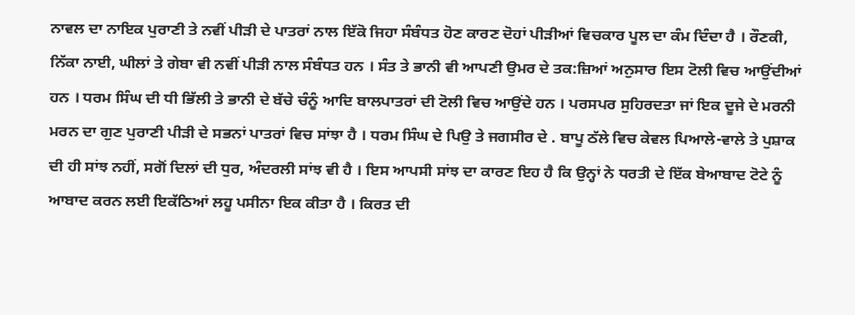ਨਾਵਲ ਦਾ ਨਾਇਕ ਪੁਰਾਣੀ ਤੇ ਨਵੀਂ ਪੀੜੀ ਦੇ ਪਾਤਰਾਂ ਨਾਲ ਇੱਕੋ ਜਿਹਾ ਸੰਬੰਧਤ ਹੋਣ ਕਾਰਣ ਦੋਹਾਂ ਪੀੜੀਆਂ ਵਿਚਕਾਰ ਪੂਲ ਦਾ ਕੰਮ ਦਿੰਦਾ ਹੈ । ਰੌਣਕੀ, ਨਿੱਕਾ ਨਾਈ, ਘੀਲਾਂ ਤੇ ਗੇਬਾ ਵੀ ਨਵੀਂ ਪੀੜੀ ਨਾਲ ਸੰਬੰਧਤ ਹਨ । ਸੰਤ ਤੇ ਭਾਨੀ ਵੀ ਆਪਣੀ ਉਮਰ ਦੇ ਤਕ:ਜ਼ਿਆਂ ਅਨੁਸਾਰ ਇਸ ਟੋਲੀ ਵਿਚ ਆਉਂਦੀਆਂ ਹਨ । ਧਰਮ ਸਿੰਘ ਦੀ ਧੀ ਭਿੱਲੀ ਤੇ ਭਾਨੀ ਦੇ ਬੱਚੇ ਚੰਨੂੰ ਆਦਿ ਬਾਲਪਾਤਰਾਂ ਦੀ ਟੋਲੀ ਵਿਚ ਆਉਂਦੇ ਹਨ । ਪਰਸਪਰ ਸੁਹਿਰਦਤਾ ਜਾਂ ਇਕ ਦੂਜੇ ਦੇ ਮਰਨੀ ਮਰਨ ਦਾ ਗੁਣ ਪੁਰਾਣੀ ਪੀੜੀ ਦੇ ਸਭਨਾਂ ਪਾਤਰਾਂ ਵਿਚ ਸਾਂਝਾ ਹੈ । ਧਰਮ ਸਿੰਘ ਦੇ ਪਿਉ ਤੇ ਜਗਸੀਰ ਦੇ . ਬਾਪੂ ਠੱਲੇ ਵਿਚ ਕੇਵਲ ਪਿਆਲੇ-ਵਾਲੇ ਤੇ ਪੁਸ਼ਾਕ ਦੀ ਹੀ ਸਾਂਝ ਨਹੀਂ, ਸਗੋਂ ਦਿਲਾਂ ਦੀ ਧੁਰ, ਅੰਦਰਲੀ ਸਾਂਝ ਵੀ ਹੈ । ਇਸ ਆਪਸੀ ਸਾਂਝ ਦਾ ਕਾਰਣ ਇਹ ਹੈ ਕਿ ਉਨ੍ਹਾਂ ਨੇ ਧਰਤੀ ਦੇ ਇੱਕ ਬੇਆਬਾਦ ਟੋਟੇ ਨੂੰ ਆਬਾਦ ਕਰਨ ਲਈ ਇਕੱਠਿਆਂ ਲਹੂ ਪਸੀਨਾ ਇਕ ਕੀਤਾ ਹੈ । ਕਿਰਤ ਦੀ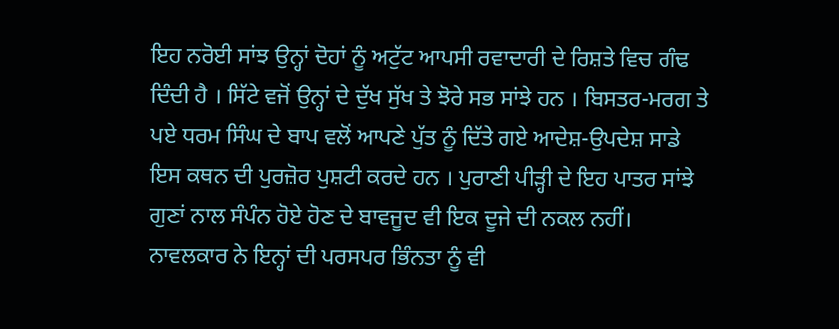ਇਹ ਨਰੋਈ ਸਾਂਝ ਉਨ੍ਹਾਂ ਦੋਹਾਂ ਨੂੰ ਅਟੁੱਟ ਆਪਸੀ ਰਵਾਦਾਰੀ ਦੇ ਰਿਸ਼ਤੇ ਵਿਚ ਗੰਢ ਦਿੰਦੀ ਹੈ । ਸਿੱਟੇ ਵਜੋਂ ਉਨ੍ਹਾਂ ਦੇ ਦੁੱਖ ਸੁੱਖ ਤੇ ਝੋਰੇ ਸਭ ਸਾਂਝੇ ਹਨ । ਬਿਸਤਰ-ਮਰਗ ਤੇ ਪਏ ਧਰਮ ਸਿੰਘ ਦੇ ਬਾਪ ਵਲੋਂ ਆਪਣੇ ਪੁੱਤ ਨੂੰ ਦਿੱਤੇ ਗਏ ਆਦੇਸ਼-ਉਪਦੇਸ਼ ਸਾਡੇ ਇਸ ਕਥਨ ਦੀ ਪੁਰਜ਼ੋਰ ਪੁਸ਼ਟੀ ਕਰਦੇ ਹਨ । ਪੁਰਾਣੀ ਪੀੜ੍ਹੀ ਦੇ ਇਹ ਪਾਤਰ ਸਾਂਝੇ ਗੁਣਾਂ ਨਾਲ ਸੰਪੰਨ ਹੋਏ ਹੋਣ ਦੇ ਬਾਵਜੂਦ ਵੀ ਇਕ ਦੂਜੇ ਦੀ ਨਕਲ ਨਹੀਂ। ਨਾਵਲਕਾਰ ਨੇ ਇਨ੍ਹਾਂ ਦੀ ਪਰਸਪਰ ਭਿੰਨਤਾ ਨੂੰ ਵੀ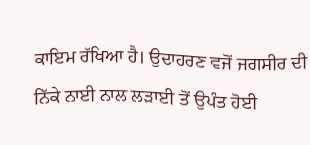ਕਾਇਮ ਰੱਖਿਆ ਹੈ। ਉਦਾਹਰਣ ਵਜੋਂ ਜਗਸੀਰ ਦੀ ਨਿੱਕੇ ਨਾਈ ਨਾਲ ਲੜਾਈ ਤੋਂ ਉਪੰਤ ਹੋਈ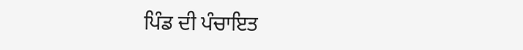ਪਿੰਡ ਦੀ ਪੰਚਾਇਤ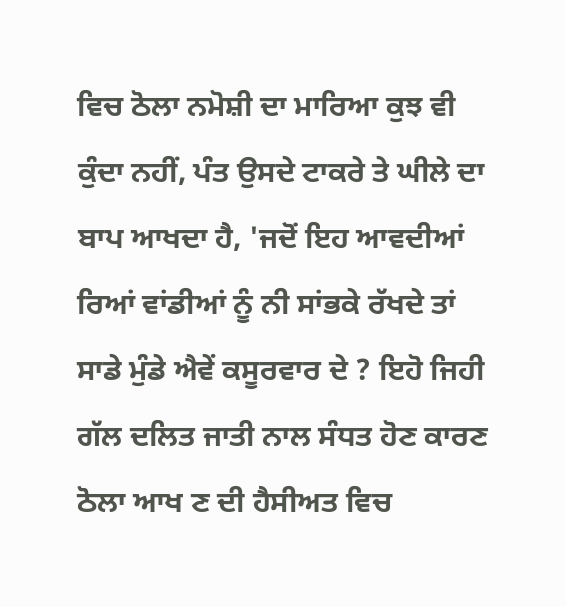ਵਿਚ ਠੋਲਾ ਨਮੋਸ਼ੀ ਦਾ ਮਾਰਿਆ ਕੁਝ ਵੀ ਕੁੰਦਾ ਨਹੀਂ, ਪੰਤ ਉਸਦੇ ਟਾਕਰੇ ਤੇ ਘੀਲੇ ਦਾ ਬਾਪ ਆਖਦਾ ਹੈ, 'ਜਦੋਂ ਇਹ ਆਵਦੀਆਂ ਰਿਆਂ ਵਾਂਡੀਆਂ ਨੂੰ ਨੀ ਸਾਂਭਕੇ ਰੱਖਦੇ ਤਾਂ ਸਾਡੇ ਮੁੰਡੇ ਐਵੇਂ ਕਸੂਰਵਾਰ ਦੇ ? ਇਹੋ ਜਿਹੀ ਗੱਲ ਦਲਿਤ ਜਾਤੀ ਨਾਲ ਸੰਧਤ ਹੋਣ ਕਾਰਣ ਠੋਲਾ ਆਖ ਣ ਦੀ ਹੈਸੀਅਤ ਵਿਚ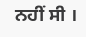ਨਹੀਂ ਸੀ ।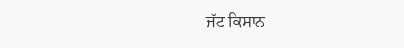ਜੱਟ ਕਿਸਾਨ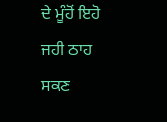ਦੇ ਮੂੰਹੋਂ ਇਹੋ ਜਹੀ ਠਾਹ ਸਕਣ